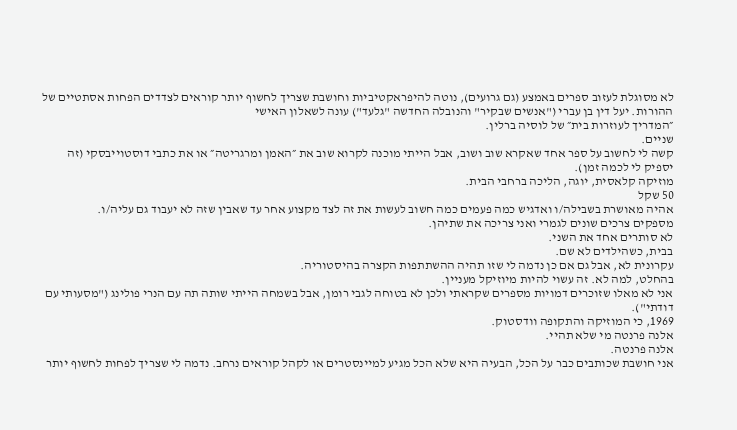לא מסוגלת לעזוב ספרים באמצע (גם גרועים), נוטה להיפראקטיביות וחושבת שצריך לחשוף יותר קוראים לצדדים הפחות אסתטיים של ההורות. יעל דין בן עברי ("אנשים שבקיר" והנובלה החדשה "גלעד") עונה לשאלון האישי
״המדריך לעוזרות בית״ של לוסיה ברלין.
שניים.
קשה לי לחשוב על ספר אחד שאקרא שוב ושוב, אבל הייתי מוכנה לקרוא שוב את ״האמן ומרגריטה״ או את כתבי דוסטוייבסקי (זה יספיק לי לכמה זמן).
מוזיקה קלאסית, יוגה, הליכה ברחבי הבית.
50 שקל
אהיה מאושרת בשבילה/ו ואדגיש כמה פעמים כמה חשוב לעשות את זה לצד מקצוע אחר עד שאבין שזה לא יעבוד גם עליה/ו.
מספקים צרכים שונים לגמרי ואני צריכה את שתיהן.
לא סותרים אחד את השני.
בבית, כשהילדים לא שם.
עקרונית לא, אבל גם אם כן נדמה לי שזו תהיה ההשתתפות הקצרה בהיסטוריה.
בהחלט, למה לא. זה עשוי להיות מיוזיקל מעניין.
אני לא מאלו שזוכרים דמויות מספרים שקראתי ולכן לא בטוחה לגבי רומן, אבל בשמחה הייתי שותה תה עם הנרי פולינג ("מסעותי עם דודתי").
1969, כי המוזיקה והתקופה וודסטוק.
אלנה פרנטה מי שלא תהיי.
אלנה פרנטה.
אני חושבת שכותבים כבר על הכל, הבעיה היא שלא הכל מגיע למיינסטרים או לקהל קוראים נרחב. נדמה לי שצריך לפחות לחשוף יותר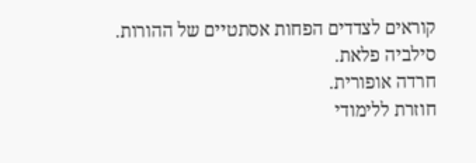קוראים לצדדים הפחות אסתטיים של ההורות.
סילביה פלאת.
חרדה אופורית.
חוזרת ללימודי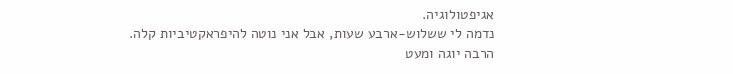אגיפטולוגיה.
נדמה לי ששלוש-ארבע שעות, אבל אני נוטה להיפראקטיביות קלה.
הרבה יוגה ומעט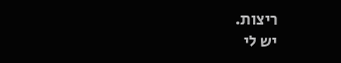ריצות.
יש לי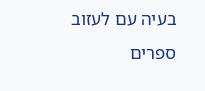בעיה עם לעזוב ספרים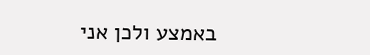באמצע ולכן אני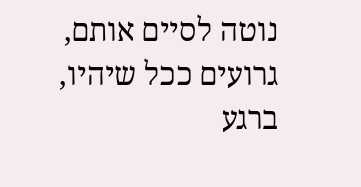נוטה לסיים אותם, גרועים ככל שיהיו, ברגע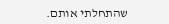שהתחלתי אותם.